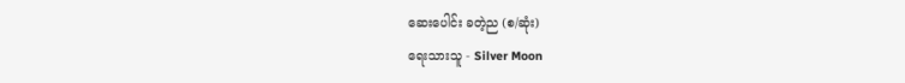ဆေးပေါင်း ခတဲ့ည (စ/ဆုံး)
ရေးသားသူ - Silver Moon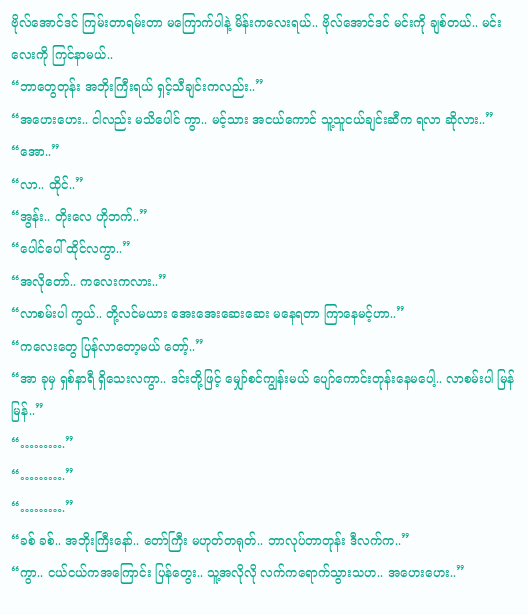ဗိုလ်အောင်ဒင် ကြမ်းတာရမ်းတာ မကြောက်ပါနဲ့ မိန်းကလေးရယ်.. ဗိုလ်အောင်ဒင် မင်းကို ချစ်တယ်.. မင်းလေးကို ကြင်နာမယ်..
“ဘာတွေတုန်း အဘိုးကြီးရယ် ရှင့်သီချင်းကလည်း..”
“အဟေးဟေး.. ငါလည်း မသိပေါင် ကွာ.. မင့်သား အငယ်ကောင် သူ့သူငယ်ချင်းဆီက ရလာ ဆိုလား..”
“အော..”
“လာ.. ထိုင်..”
“အွန်း.. တိုးလေ ဟိုဘက်..”
“ပေါင်ပေါ် ထိုင်လကွာ..”
“အလိုတော်.. ကလေးကလား..”
“လာစမ်းပါ ကွယ်.. တို့လင်မယား အေးအေးဆေးဆေး မနေရတာ ကြာနေမင့်ဟာ..”
“ကလေးတွေ ပြန်လာတော့မယ် တော့်..”
“အာ ခုမှ ရှစ်နာရီ ရှိသေးလကွာ.. ဒင်းတို့ဖြင့် မျှော်စင်ကျွန်းမယ် ပျော်ကောင်းတုန်းနေမပေါ့.. လာစမ်းပါ မြန်မြန်..”
“……….”
“……….”
“……….”
“ခစ် ခစ်.. အဘိုးကြီးနော်.. တော်ကြီး မဟုတ်တရုတ်.. ဘာလုပ်တာတုန်း ဒီလက်က..”
“ကွာ.. ငယ်ငယ်ကအကြောင်း ပြန်တွေး.. သူ့အလိုလို လက်ကရောက်သွားသဟ.. အဟေးဟေး..”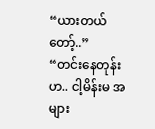“ယားတယ် တော့်..”
“တင်းနေတုန်း ဟ.. ငါ့မိန်းမ အများ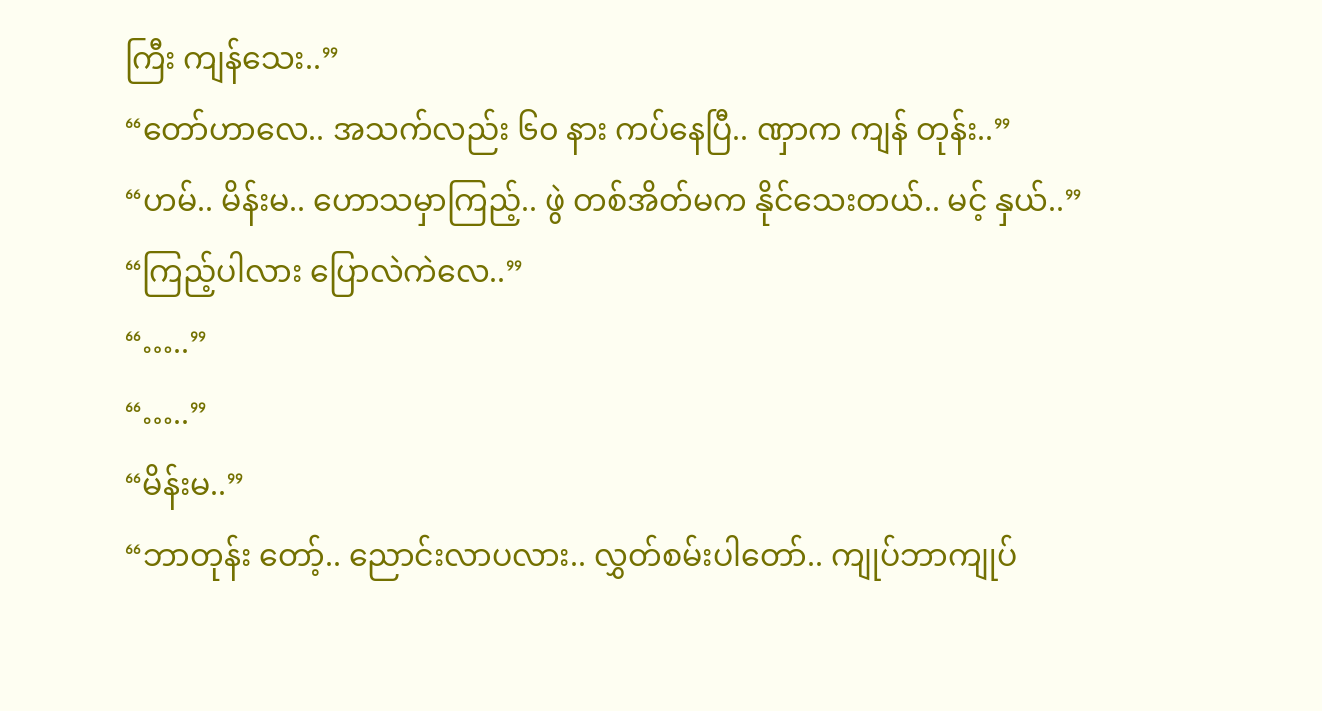ကြီး ကျန်သေး..”
“တော်ဟာလေ.. အသက်လည်း ၆၀ နား ကပ်နေပြီ.. ဏှာက ကျန် တုန်း..”
“ဟမ်.. မိန်းမ.. ဟောသမှာကြည့်.. ဖွဲ တစ်အိတ်မက နိုင်သေးတယ်.. မင့် နှယ်..”
“ကြည့်ပါလား ပြောလဲကဲလေ..”
“…..”
“…..”
“မိန်းမ..”
“ဘာတုန်း တော့်.. ညောင်းလာပလား.. လွှတ်စမ်းပါတော်.. ကျုပ်ဘာကျုပ်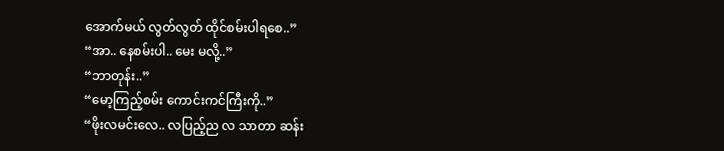အောက်မယ် လွတ်လွတ် ထိုင်စမ်းပါရစေ..”
“အာ.. နေစမ်းပါ.. မေး မလို့..”
“ဘာတုန်း..”
“မော့ကြည့်စမ်း ကောင်းကင်ကြီးကို..”
“ဖိုးလမင်းလေ.. လပြည့်ည လ သာတာ ဆန်း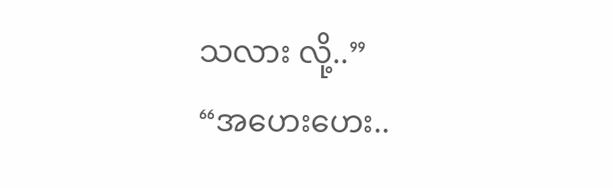သလား လို့..”
“အဟေးဟေး..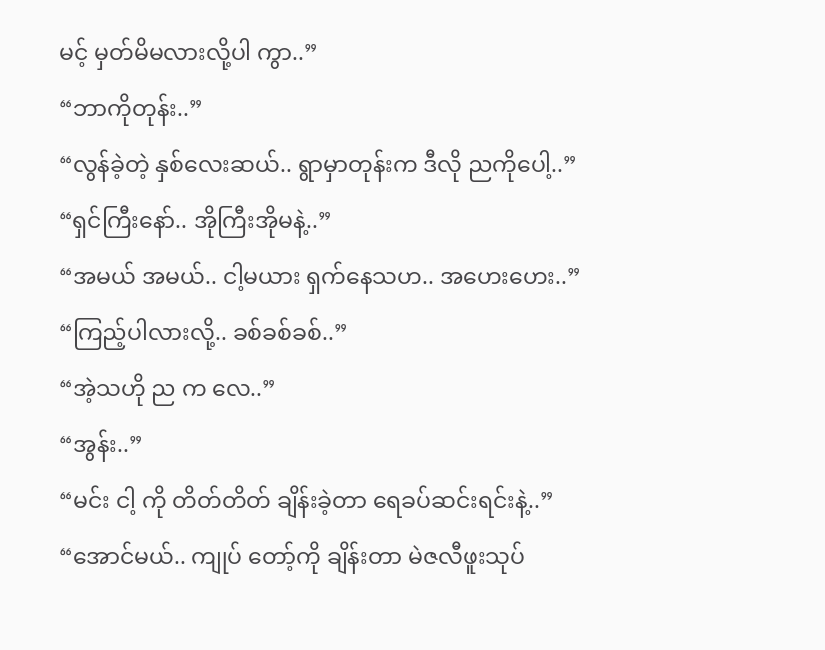မင့် မှတ်မိမလားလို့ပါ ကွာ..”
“ဘာကိုတုန်း..”
“လွန်ခဲ့တဲ့ နှစ်လေးဆယ်.. ရွာမှာတုန်းက ဒီလို ညကိုပေါ့..”
“ရှင်ကြီးနော်.. အိုကြီးအိုမနဲ့..”
“အမယ် အမယ်.. ငါ့မယား ရှက်နေသဟ.. အဟေးဟေး..”
“ကြည့်ပါလားလို့.. ခစ်ခစ်ခစ်..”
“အဲ့သဟို ည က လေ..”
“အွန်း..”
“မင်း ငါ့ ကို တိတ်တိတ် ချိန်းခဲ့တာ ရေခပ်ဆင်းရင်းနဲ့..”
“အောင်မယ်.. ကျုပ် တော့်ကို ချိန်းတာ မဲဇလီဖူးသုပ်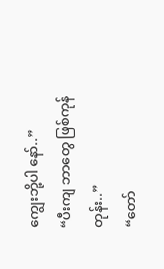ကျွေးဘို့ပါ နော်..”
“ပီးကျ ဘာတွေ ဖြစ်ကုန် တုန်း..”
“တော်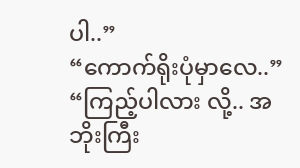ပါ..”
“ကောက်ရိုးပုံမှာလေ..”
“ကြည့်ပါလား လို့.. အဘိုးကြီး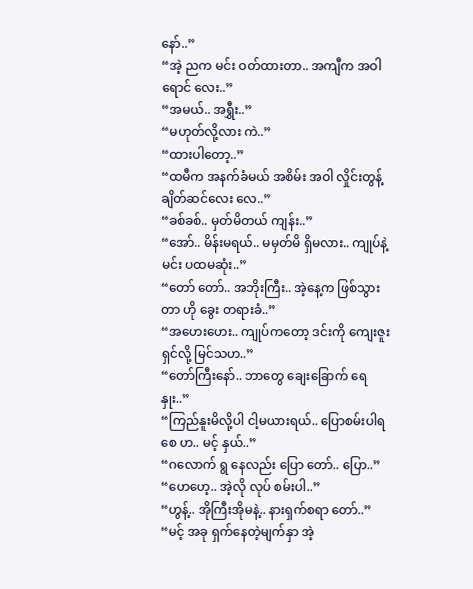နော်..”
“အဲ့ ညက မင်း ဝတ်ထားတာ.. အကျီက အဝါရောင် လေး..”
“အမယ်.. အရွှီး..”
“မဟုတ်လို့လား ကဲ..”
“ထားပါတော့..”
“ထမီက အနက်ခံမယ် အစိမ်း အဝါ လှိုင်းတွန့်ချိတ်ဆင်လေး လေ..”
“ခစ်ခစ်.. မှတ်မိတယ် ကျန်း..”
“အော်.. မိန်းမရယ်.. မမှတ်မိ ရှိမလား.. ကျုပ်နဲ့မင်း ပထမဆုံး..”
“တော် တော်.. အဘိုးကြီး.. အဲ့နေ့က ဖြစ်သွားတာ ဟို ခွေး တရားခံ..”
“အဟေးဟေး.. ကျုပ်ကတော့ ဒင်းကို ကျေးဇူးရှင်လို့ မြင်သဟ..”
“တော်ကြီးနော်.. ဘာတွေ ချေးခြောက် ရေနှုး..”
“ကြည်နူးမိလို့ပါ ငါ့မယားရယ်.. ပြောစမ်းပါရစေ ဟ.. မင့် နှယ်..”
“ဂလောက် ရွ နေလည်း ပြော တော်.. ပြော..”
“ဟေဟေ့.. အဲ့လို လုပ် စမ်းပါ..”
“ဟွန့်.. အိုကြီးအိုမနဲ့.. နားရှက်စရာ တော်..”
“မင့် အခု ရှက်နေတဲ့မျက်နှာ အဲ့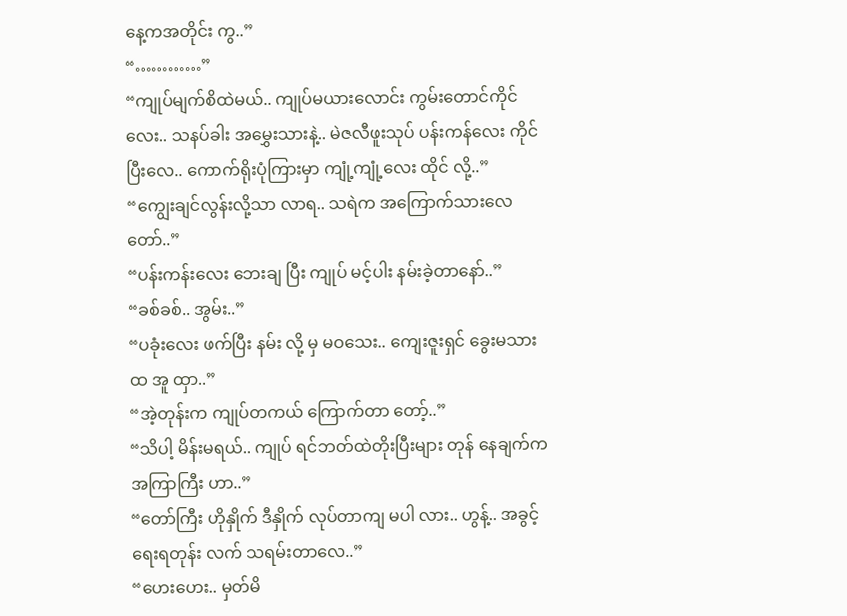နေ့ကအတိုင်း ကွ..”
“…………”
“ကျုပ်မျက်စိထဲမယ်.. ကျုပ်မယားလောင်း ကွမ်းတောင်ကိုင်လေး.. သနပ်ခါး အမွှေးသားနဲ့.. မဲဇလီဖူးသုပ် ပန်းကန်လေး ကိုင်ပြီးလေ.. ကောက်ရိုးပုံကြားမှာ ကျုံ့ကျုံ့လေး ထိုင် လို့..”
“ကျွေးချင်လွန်းလို့သာ လာရ.. သရဲက အကြောက်သားလေ တော်..”
“ပန်းကန်းလေး ဘေးချ ပြီး ကျုပ် မင့်ပါး နမ်းခဲ့တာနော်..”
“ခစ်ခစ်.. အွမ်း..”
“ပခုံးလေး ဖက်ပြီး နမ်း လို့ မှ မဝသေး.. ကျေးဇူးရှင် ခွေးမသား ထ အူ ထှာ..”
“အဲ့တုန်းက ကျုပ်တကယ် ကြောက်တာ တော့်..”
“သိပါ့ မိန်းမရယ်.. ကျုပ် ရင်ဘတ်ထဲတိုးပြီးများ တုန် နေချက်က အကြာကြီး ဟာ..”
“တော်ကြီး ဟိုနှိုက် ဒီနှိုက် လုပ်တာကျ မပါ လား.. ဟွန့်.. အခွင့်ရေးရတုန်း လက် သရမ်းတာလေ..”
“ဟေးဟေး.. မှတ်မိ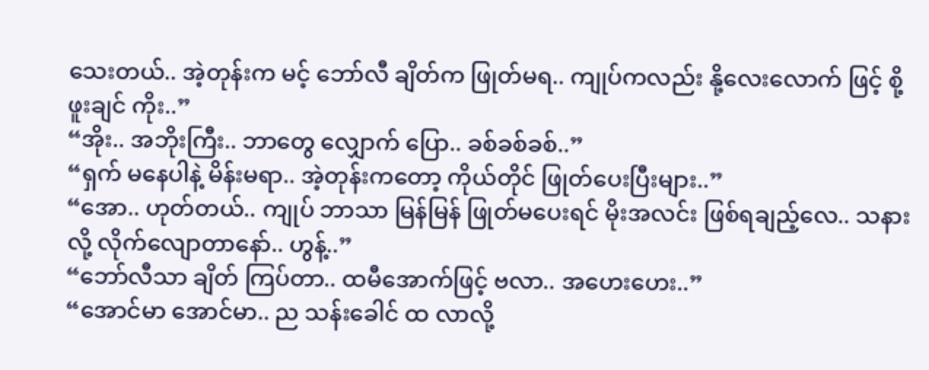သေးတယ်.. အဲ့တုန်းက မင့် ဘော်လီ ချိတ်က ဖြုတ်မရ.. ကျုပ်ကလည်း နို့လေးလောက် ဖြင့် စို့ဖူးချင် ကိုး..”
“အိုး.. အဘိုးကြီး.. ဘာတွေ လျှောက် ပြော.. ခစ်ခစ်ခစ်..”
“ရှက် မနေပါနဲ့ မိန်းမရာ.. အဲ့တုန်းကတော့ ကိုယ်တိုင် ဖြုတ်ပေးပြီးများ..”
“အော.. ဟုတ်တယ်.. ကျုပ် ဘာသာ မြန်မြန် ဖြုတ်မပေးရင် မိုးအလင်း ဖြစ်ရချည့်လေ.. သနားလို့ လိုက်လျောတာနော်.. ဟွန့်..”
“ဘော်လီသာ ချိတ် ကြပ်တာ.. ထမီအောက်ဖြင့် ဗလာ.. အဟေးဟေး..”
“အောင်မာ အောင်မာ.. ည သန်းခေါင် ထ လာလို့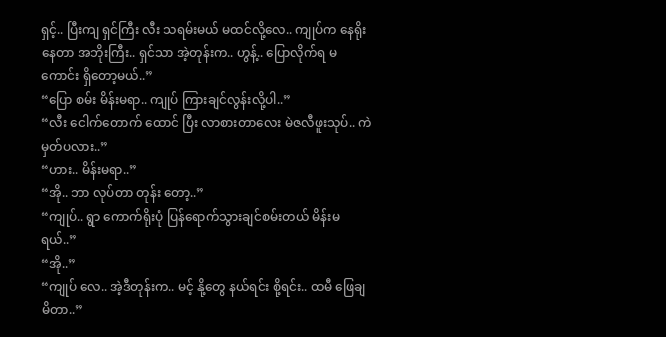ရှင့်.. ပြီးကျ ရှင်ကြီး လီး သရမ်းမယ် မထင်လို့လေ.. ကျုပ်က နေရိုး နေတာ အဘိုးကြီး.. ရှင်သာ အဲ့တုန်းက.. ဟွန့်.. ပြောလိုက်ရ မကောင်း ရှိတော့မယ်..”
“ပြော စမ်း မိန်းမရာ.. ကျုပ် ကြားချင်လွန်းလို့ပါ..”
“လီး ငေါက်တောက် ထောင် ပြီး လာစားတာလေး မဲဇလီဖူးသုပ်.. ကဲ မှတ်ပလား..”
“ဟား.. မိန်းမရာ..”
“အို.. ဘာ လုပ်တာ တုန်း တော့..”
“ကျုပ်.. ရွာ ကောက်ရိုးပုံ ပြန်ရောက်သွားချင်စမ်းတယ် မိန်းမရယ်..”
“အို..”
“ကျုပ် လေ.. အဲ့ဒီတုန်းက.. မင့် နို့တွေ နယ်ရင်း စို့ရင်း.. ထမီ ဖြေချမိတာ..”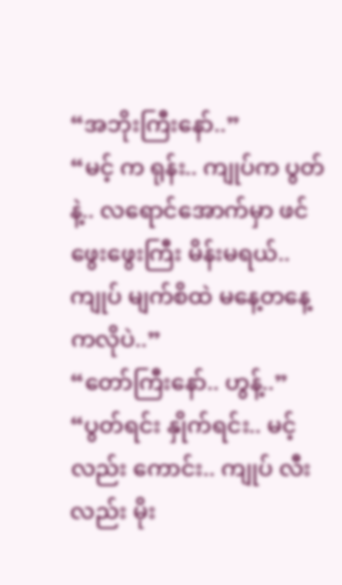“အဘိုးကြီးနော်..”
“မင့် က ရုန်း.. ကျုပ်က ပွတ် နဲ့.. လရောင်အောက်မှာ ဖင် ဖွေးဖွေးကြီး မိန်းမရယ်.. ကျုပ် မျက်စိထဲ မနေ့တနေ့ကလိုပဲ..”
“တော်ကြီးနော်.. ဟွန့်..”
“ပွတ်ရင်း နှိုက်ရင်း.. မင့် လည်း ကောင်း.. ကျုပ် လီး လည်း မိုး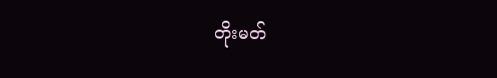တိုးမတ်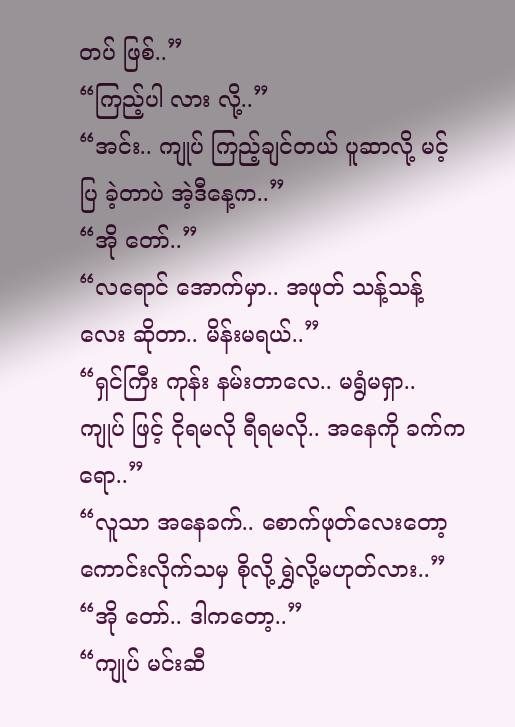တပ် ဖြစ်..”
“ကြည့်ပါ လား လို့..”
“အင်း.. ကျုပ် ကြည့်ချင်တယ် ပူဆာလို့ မင့် ပြ ခဲ့တာပဲ အဲ့ဒီနေ့က..”
“အို တော်..”
“လရောင် အောက်မှာ.. အဖုတ် သန့်သန့်လေး ဆိုတာ.. မိန်းမရယ်..”
“ရှင်ကြီး ကုန်း နမ်းတာလေ.. မရွံမရှာ.. ကျုပ် ဖြင့် ငိုရမလို ရီရမလို.. အနေကို ခက်ကရော..”
“လူသာ အနေခက်.. စောက်ဖုတ်လေးတော့ ကောင်းလိုက်သမှ စိုလို့ ရွှဲလို့မဟုတ်လား..”
“အို တော်.. ဒါကတော့..”
“ကျုပ် မင်းဆီ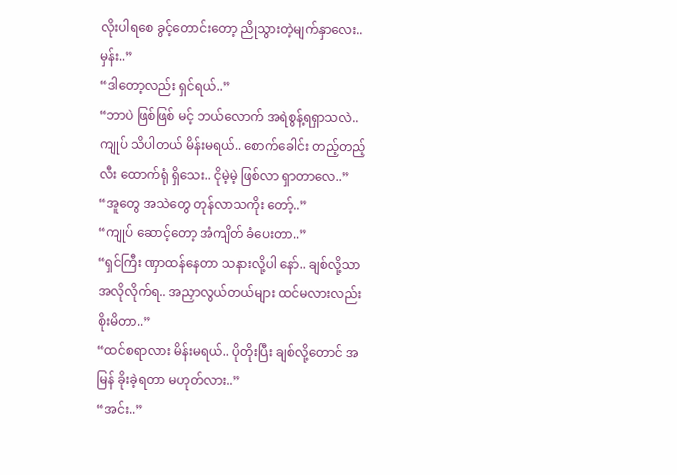လိုးပါရစေ ခွင့်တောင်းတော့ ညိုသွားတဲ့မျက်နှာလေး.. မှန်း..”
“ဒါတော့လည်း ရှင်ရယ်..”
“ဘာပဲ ဖြစ်ဖြစ် မင့် ဘယ်လောက် အရဲစွန့်ရရှာသလဲ.. ကျုပ် သိပါတယ် မိန်းမရယ်.. စောက်ခေါင်း တည့်တည့် လီး ထောက်ရုံ ရှိသေး.. ငိုမဲ့မဲ့ ဖြစ်လာ ရှာတာလေ..”
“အူတွေ အသဲတွေ တုန်လာသကိုး တော့်..”
“ကျုပ် ဆောင့်တော့ အံကျိတ် ခံပေးတာ..”
“ရှင်ကြီး ဏှာထန်နေတာ သနားလို့ပါ နော်.. ချစ်လို့သာ အလိုလိုက်ရ.. အညှာလွယ်တယ်များ ထင်မလားလည်း စိုးမိတာ..”
“ထင်စရာလား မိန်းမရယ်.. ပိုတိုးပြီး ချစ်လို့တောင် အမြန် ခိုးခဲ့ရတာ မဟုတ်လား..”
“အင်း..”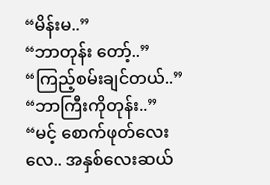“မိန်းမ..”
“ဘာတုန်း တော့်..”
“ကြည့်စမ်းချင်တယ်..”
“ဘာကြီးကိုတုန်း..”
“မင့် စောက်ဖုတ်လေးလေ.. အနှစ်လေးဆယ်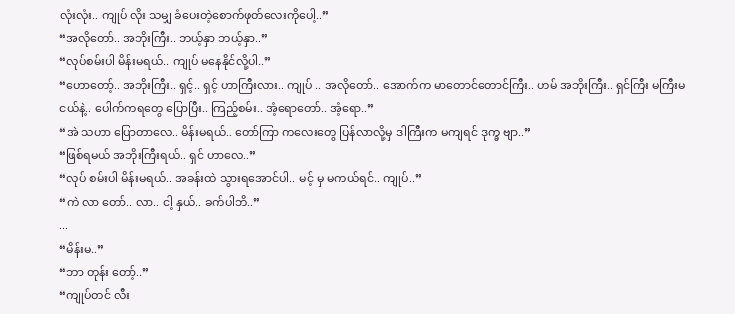လုံးလုံး.. ကျုပ် လိုး သမျှ ခံပေးတဲ့စောက်ဖုတ်လေးကိုပေါ့..”
“အလိုတော်.. အဘိုးကြီး.. ဘယ့်နှာ ဘယ့်နှာ..”
“လုပ်စမ်းပါ မိန်းမရယ်.. ကျုပ် မနေနိုင်လို့ပါ..”
“ဟောတော့်.. အဘိုးကြီး.. ရှင့်.. ရှင့် ဟာကြီးလား.. ကျုပ် .. အလိုတော်.. အောက်က မာတောင်တောင်ကြီး.. ဟမ် အဘိုးကြီး.. ရှင်ကြီး မကြီးမငယ်နဲ့.. ပေါက်ကရတွေ ပြောပြီး.. ကြည့်စမ်း.. အံ့ရောတော်.. အံ့ရော..”
“အဲ သဟာ ပြောတာလေ.. မိန်းမရယ်.. တော်ကြာ ကလေးတွေ ပြန်လာလို့မှ ဒါကြီးက မကျရင် ဒုက္ခ ဗျာ..”
“ဖြစ်ရမယ် အဘိုးကြီးရယ်.. ရှင် ဟာလေ..”
“လုပ် စမ်းပါ မိန်းမရယ်.. အခန်းထဲ သွားရအောင်ပါ.. မင့် မှ မကယ်ရင်.. ကျုပ်..”
“ကဲ လာ တော်.. လာ.. ငါ့ နှယ်.. ခက်ပါဘိ..”
...
“မိန်းမ..”
“ဘာ တုန်း တော့်..”
“ကျုပ်တင် လီး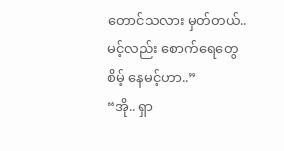တောင်သလား မှတ်တယ်.. မင့်လည်း စောက်ရေတွေ စိမ့် နေမင့်ဟာ..”
“အို.. ရှာ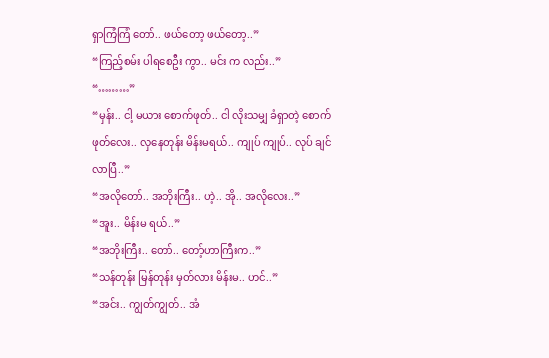ရှာကြံကြံ တော်.. ဖယ်တော့ ဖယ်တော့..”
“ကြည့်စမ်း ပါရစေဦး ကွာ.. မင်း က လည်း..”
“………”
“မှန်း.. ငါ့ မယား စောက်ဖုတ်.. ငါ လိုးသမျှ ခံရှာတဲ့ စောက်ဖုတ်လေး.. လှနေတုန်း မိန်းမရယ်.. ကျုပ် ကျုပ်.. လုပ် ချင်လာပြီ..”
“အလိုတော်.. အဘိုးကြီး.. ဟဲ့.. အို.. အလိုလေး..”
“အူး.. မိန်းမ ရယ်..”
“အဘိုးကြီး.. တော်.. တော့်ဟာကြီးက..”
“သန်တုန်း မြန်တုန်း မှတ်လား မိန်းမ.. ဟင်..”
“အင်း.. ကျွတ်ကျွတ်.. အံ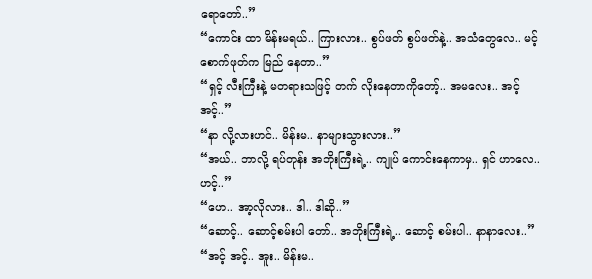ရောတော်..”
“ကောင်း ထာ မိန်းမရယ်.. ကြားလား.. စွပ်ဖတ် စွပ်ဖတ်နဲ့.. အသံတွေလေ.. မင့် စောက်ဖုတ်က မြည် နေတာ..”
“ရှင့် လီးကြီးနဲ့ မတရားသဖြင့် တက် လိုးနေတာကိုတော့်.. အမလေး.. အင့် အင့်..”
“နာ လို့လားဟင်.. မိန်းမ.. နာများသွားလား..”
“အယ်.. ဘာလို့ ရပ်တုန်း အဘိုးကြီးရဲ့.. ကျုပ် ကောင်းနေကာမှ.. ရှင် ဟာလေ.. ဟင့်..”
“ဟေ.. အာ့လိုလား.. ဒါ.. ဒါဆို..”
“ဆောင့်.. ဆောင့်စမ်းပါ တော်.. အဘိုးကြီးရဲ့.. ဆောင့် စမ်းပါ.. နာနာလေး..”
“အင့် အင့်.. အူး.. မိန်းမ..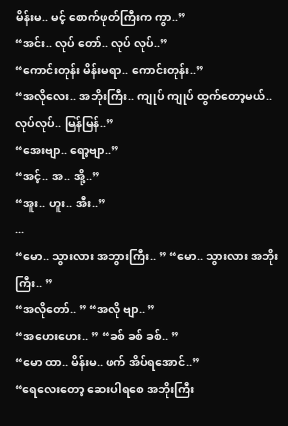မိန်းမ.. မင့် စောက်ဖုတ်ကြီးက ကွာ..”
“အင်း.. လုပ် တော်.. လုပ် လုပ်..”
“ကောင်းတုန်း မိန်းမရာ.. ကောင်းတုန်း..”
“အလိုလေး.. အဘိုးကြီး.. ကျုပ် ကျုပ် ထွက်တော့မယ်.. လုပ်လုပ်.. မြန်မြန်..”
“အေးဗျာ.. ရော့ဗျာ..”
“အင့်.. အ.. အို့..”
“အူး.. ဟူး.. အီး..”
...
“မော.. သွားလား အဘွားကြီး.. ” “မော.. သွားလား အဘိုးကြီး.. ”
“အလိုတော်.. ” “အလို ဗျာ.. ”
“အဟေးဟေး.. ” “ခစ် ခစ် ခစ်.. ”
“မော ထာ.. မိန်းမ.. ဖက် အိပ်ရအောင်..”
“ရေလေးတော့ ဆေးပါရစေ အဘိုးကြီး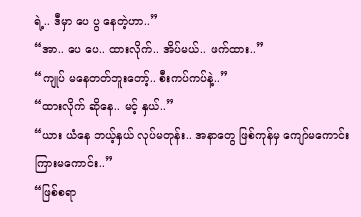ရဲ့.. ဒီမှာ ပေ ပွ နေတဲ့ဟာ..”
“အာ.. ပေ ပေ.. ထားလိုက်.. အိပ်မယ်.. ဖက်ထား..”
“ကျုပ် မနေတတ်ဘူးတော့်.. စီးကပ်ကပ်နဲ့..”
“ထားလိုက် ဆိုနေ.. မင့် နှယ်..”
“ယား ယံနေ ဘယ့်နှယ် လုပ်မတုန်း.. အနာတွေ ဖြစ်ကုန်မှ ကျော်မကောင်းကြားမကောင်း..”
“ဖြစ်စရာ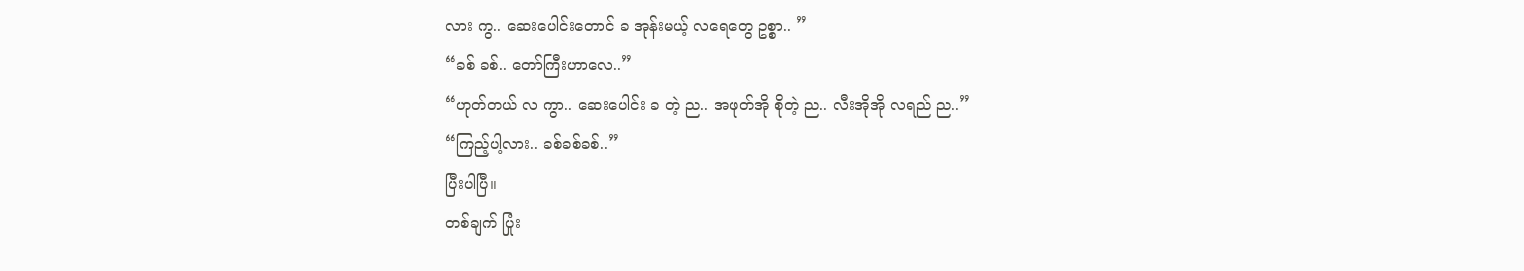လား ကွ.. ဆေးပေါင်းတောင် ခ အုန်းမယ့် လရေတွေ ဥစ္စာ.. ”
“ခစ် ခစ်.. တော်ကြီးဟာလေ..”
“ဟုတ်တယ် လ ကွာ.. ဆေးပေါင်း ခ တဲ့ ည.. အဖုတ်အို စိုတဲ့ ည.. လီးအိုအို လရည် ည..”
“ကြည့်ပါ့လား.. ခစ်ခစ်ခစ်..”
ပြီးပါပြီ။
တစ်ချက် ပြုံး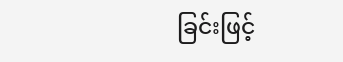ခြင်းဖြင့်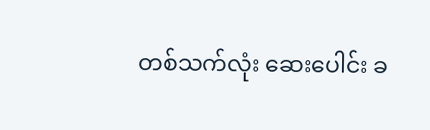တစ်သက်လုံး ဆေးပေါင်း ခ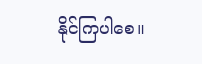နိုင်ကြပါစေ။